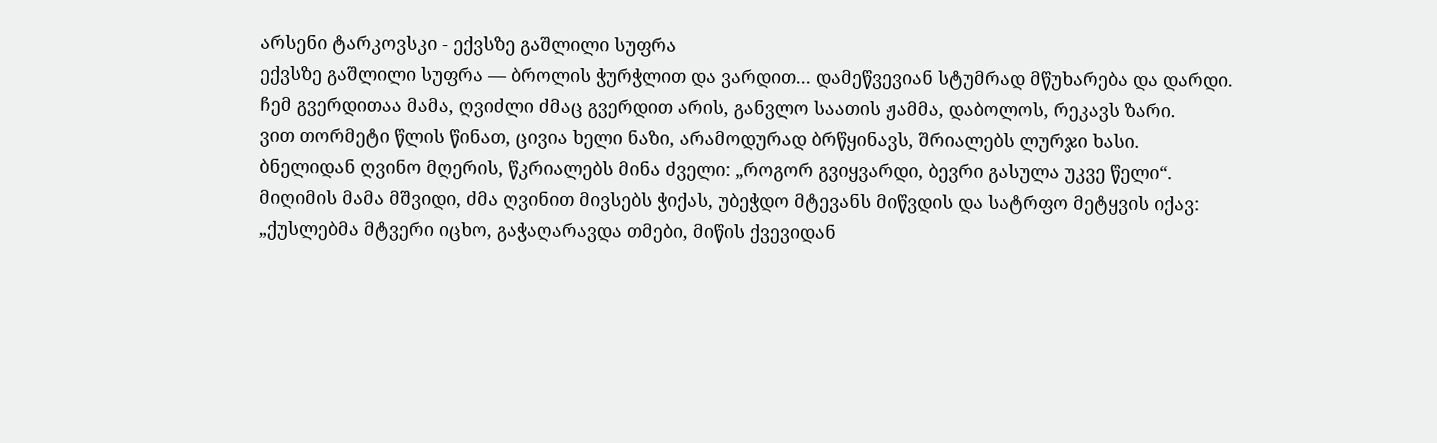არსენი ტარკოვსკი - ექვსზე გაშლილი სუფრა
ექვსზე გაშლილი სუფრა — ბროლის ჭურჭლით და ვარდით... დამეწვევიან სტუმრად მწუხარება და დარდი.
ჩემ გვერდითაა მამა, ღვიძლი ძმაც გვერდით არის, განვლო საათის ჟამმა, დაბოლოს, რეკავს ზარი.
ვით თორმეტი წლის წინათ, ცივია ხელი ნაზი, არამოდურად ბრწყინავს, შრიალებს ლურჯი ხასი.
ბნელიდან ღვინო მღერის, წკრიალებს მინა ძველი: „როგორ გვიყვარდი, ბევრი გასულა უკვე წელი“.
მიღიმის მამა მშვიდი, ძმა ღვინით მივსებს ჭიქას, უბეჭდო მტევანს მიწვდის და სატრფო მეტყვის იქავ:
„ქუსლებმა მტვერი იცხო, გაჭაღარავდა თმები, მიწის ქვევიდან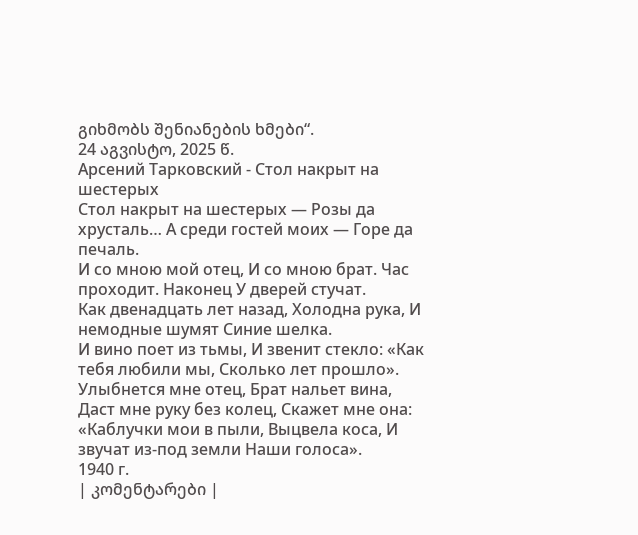გიხმობს შენიანების ხმები“.
24 აგვისტო, 2025 წ.
Арсений Тарковский - Стол накрыт на шестерых
Стол накрыт на шестерых — Розы да хрусталь… А среди гостей моих — Горе да печаль.
И со мною мой отец, И со мною брат. Час проходит. Наконец У дверей стучат.
Как двенадцать лет назад, Холодна рука, И немодные шумят Синие шелка.
И вино поет из тьмы, И звенит стекло: «Как тебя любили мы, Сколько лет прошло».
Улыбнется мне отец, Брат нальет вина, Даст мне руку без колец, Скажет мне она:
«Каблучки мои в пыли, Выцвела коса, И звучат из-под земли Наши голоса».
1940 г.
| კომენტარები |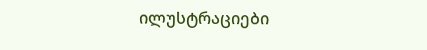ილუსტრაციები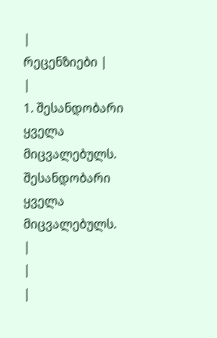|
რეცენზიები |
|
1. შესანდობარი ყველა მიცვალებულს. შესანდობარი ყველა მიცვალებულს.
|
|
|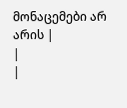მონაცემები არ არის |
|
|